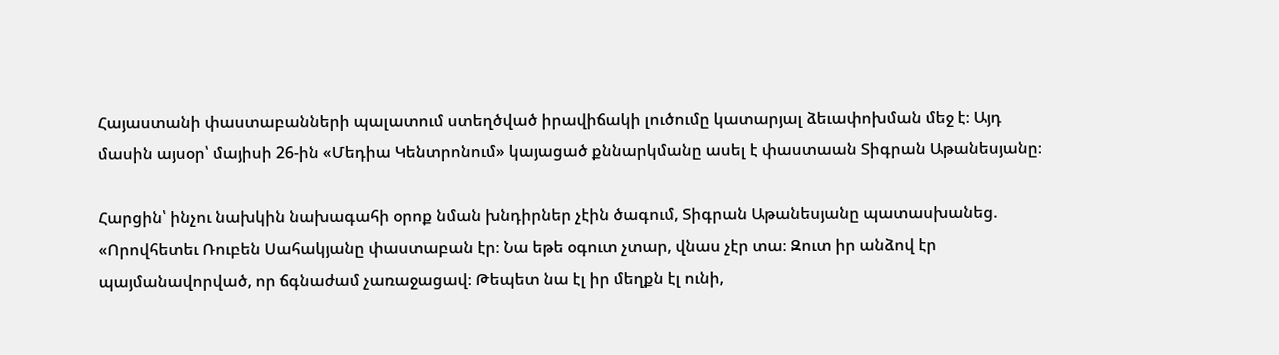Հայաստանի փաստաբանների պալատում ստեղծված իրավիճակի լուծումը կատարյալ ձեւափոխման մեջ է։ Այդ մասին այսօր՝ մայիսի 26-ին «Մեդիա Կենտրոնում» կայացած քննարկմանը ասել է փաստաան Տիգրան Աթանեսյանը։

Հարցին՝ ինչու նախկին նախագահի օրոք նման խնդիրներ չէին ծագում, Տիգրան Աթանեսյանը պատասխանեց. «Որովհետեւ Ռուբեն Սահակյանը փաստաբան էր։ Նա եթե օգուտ չտար, վնաս չէր տա։ Զուտ իր անձով էր պայմանավորված, որ ճգնաժամ չառաջացավ։ Թեպետ նա էլ իր մեղքն էլ ունի,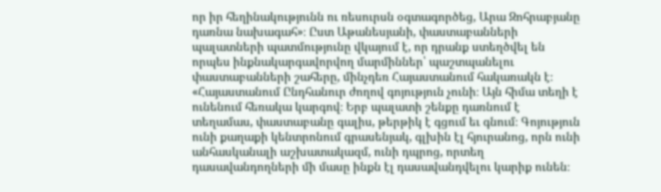որ իր հեղինակությունն ու ռեսուրսն օգտագործեց, Արա Զոհրաբյանը դառնա նախագահ»։ Ըստ Աթանեսյանի, փաստաբանների պալատների պատմությունը վկայում է, որ դրանք ստեղծվել են որպես ինքնակարգավորվող մարմիններ՝ պաշտպանելու փաստաբանների շահերը, մինչդեռ Հայաստանում հակառակն է։ «Հայաստանում Ընդհանուր ժողով գոյություն չունի։ Այն հիմա տեղի է ունենում հեռակա կարգով։ Երբ պալատի շենքը դառնում է տեղամաս, փաստաբանը գալիս, թերթիկ է գցում եւ գնում։ Գոյություն ունի քաղաքի կենտրոնում գրասենյակ, գլխին էլ հյուրանոց, որն ունի անհասկանալի աշխատակազմ, ունի դպրոց, որտեղ դասավանդողների մի մասը ինքն էլ դասավանդվելու կարիք ունեն։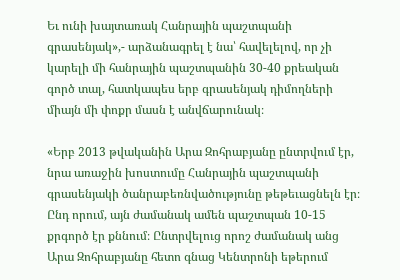Եւ ունի խայտառակ Հանրային պաշտպանի գրասենյակ»,- արձանագրել է նա՝ հավելելով, որ չի կարելի մի հանրային պաշտպանին 30-40 քրեական գործ տալ, հատկապես երբ գրասենյակ դիմողների միայն մի փոքր մասն է անվճարունակ։

«Երբ 2013 թվականին Արա Զոհրաբյանը ընտրվում էր, նրա առաջին խոստումը Հանրային պաշտպանի գրասենյակի ծանրաբեռնվածությունը թեթեւացնելն էր։ Ընդ որում, այն ժամանակ ամեն պաշտպան 10-15 քրգործ էր քննում։ Ընտրվելուց որոշ ժամանակ անց Արա Զոհրաբյանը հետո գնաց Կենտրոնի եթերում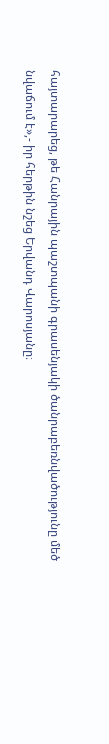հայտարարեց, թե Հանրային պաշտպանի գրասենյակի ծանրաբեռնվածությունը մեծ նվաճում է»,- իր հերթին նշեց Երվանդ Վարոսյանը։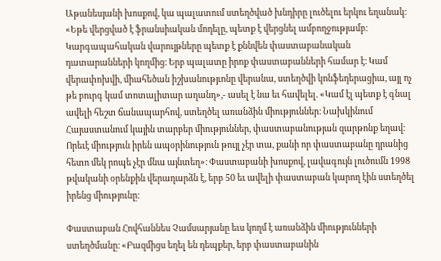Աթանեսյանի խոսքով, կա պալատում ստեղծված խնդիրը լուծելու երկու եղանակ։ «Եթե վերցված է ֆրանսիական մոդելը, պետք է վերցնել ամբողջությամբ։ Կարգապահական վարույթները պետք է քննվեն փաստաբանական դատարանների կողմից։ Երբ պալատը իրոք փաստաբանների համար է։ Կամ վերափոխվի, միահեծան իշխանությւոնը վերանա, ստեղծվի կոնֆեդերացիա, այլ ոչ թե բուրգ կամ տոտալիտար աղանդ»,- ասել է նա եւ հավելել. «Կամ էլ պետք է գնալ ավելի հեշտ ճանապարհով, ստեղծել առանձին միություններ։ Նախկինում Հայաստանում կային տարբեր միություններ, փաստաբանության զարթոնք եղավ։ Որեւէ միություն իրեն ապօրինություն թույլ չէր տա, քանի որ փաստաբանը դրանից հետո մեկ րոպե չէր մնա այնտեղ»։ Փաստաբանի խոսքով, լավագույն լուծումն 1998 թվականի օրենքին վերադարձն է, երբ 50 եւ ավելի փաստաբան կարող էին ստեղծել իրենց միությունը։

Փաստաբան Հովհաննես Չամսարյանը եւս կողմ է առանձին միությունների ստեղծմանը։ «Բազմիցս եղել են դեպքեր, երբ փաստաբանին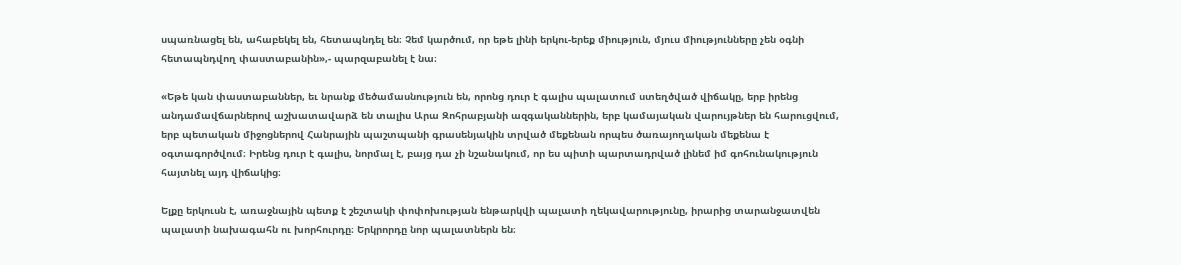սպառնացել են, ահաբեկել են, հետապնդել են։ Չեմ կարծում, որ եթե լինի երկու-երեք միություն, մյուս միությունները չեն օգնի հետապնդվող փաստաբանին»,- պարզաբանել է նա։

«Եթե կան փաստաբաններ, եւ նրանք մեծամասնություն են, որոնց դուր է գալիս պալատում ստեղծված վիճակը, երբ իրենց անդամավճարներով աշխատավարձ են տալիս Արա Զոհրաբյանի ազգականներին, երբ կամայական վարույթներ են հարուցվում, երբ պետական միջոցներով Հանրային պաշտպանի գրասենյակին տրված մեքենան որպես ծառայողական մեքենա է օգտագործվում։ Իրենց դուր է գալիս, նորմալ է, բայց դա չի նշանակում, որ ես պիտի պարտադրված լինեմ իմ գոհունակություն հայտնել այդ վիճակից։

Ելքը երկուսն է, առաջնային պետք է շեշտակի փոփոխության ենթարկվի պալատի ղեկավարությունը, իրարից տարանջատվեն պալատի նախագահն ու խորհուրդը։ Երկրորդը նոր պալատներն են։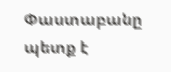Փաստաբանը պետք է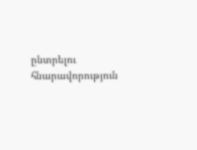ընտրելու հնարավորություն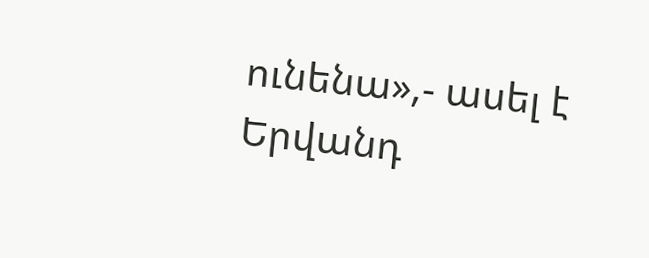ունենա»,- ասել է Երվանդ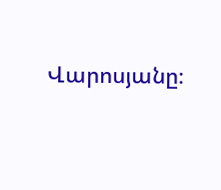Վարոսյանը։